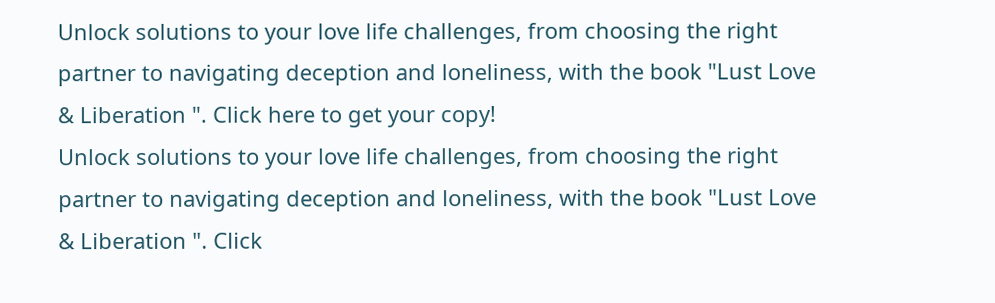Unlock solutions to your love life challenges, from choosing the right partner to navigating deception and loneliness, with the book "Lust Love & Liberation ". Click here to get your copy!
Unlock solutions to your love life challenges, from choosing the right partner to navigating deception and loneliness, with the book "Lust Love & Liberation ". Click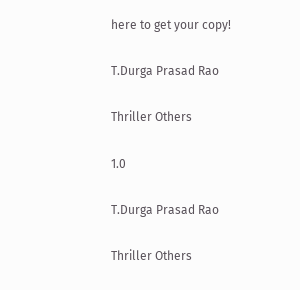here to get your copy!

T.Durga Prasad Rao

Thriller Others

1.0

T.Durga Prasad Rao

Thriller Others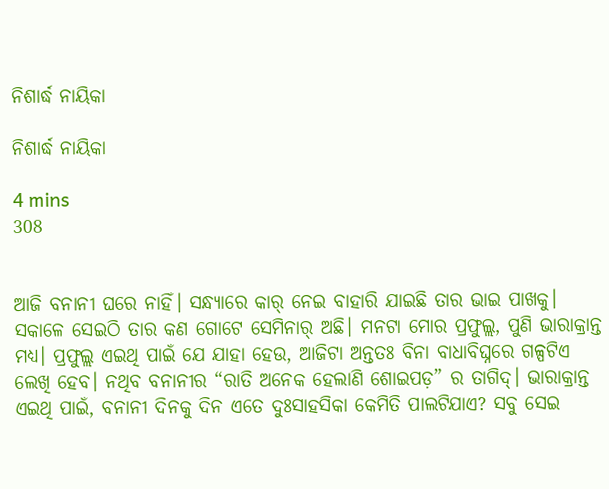ନିଶାର୍ଦ୍ଧ ନାୟିକା

ନିଶାର୍ଦ୍ଧ ନାୟିକା

4 mins
308


ଆଜି ବନାନୀ ଘରେ ନାହିଁ। ସନ୍ଧ୍ୟାରେ କାର୍ ନେଇ ବାହାରି ଯାଇଛି ତାର ଭାଇ ପାଖକୁ। ସକାଳେ ସେଇଠି ତାର କଣ ଗୋଟେ ସେମିନାର୍ ଅଛି। ମନଟା ମୋର ପ୍ରଫୁଲ୍ଲ, ପୁଣି ଭାରାକ୍ରାନ୍ତ ମଧ୍ୟ। ପ୍ରଫୁଲ୍ଲ ଏଇଥି ପାଇଁ ଯେ ଯାହା ହେଉ, ଆଜିଟା ଅନ୍ତତଃ ବିନା ବାଧାବିଘ୍ନରେ ଗଳ୍ପଟିଏ ଲେଖି ହେବ। ନଥିବ ବନାନୀର “ରାତି ଅନେକ ହେଲାଣି ଶୋଇପଡ଼” ର ତାଗିଦ୍। ଭାରାକ୍ରାନ୍ତ ଏଇଥି ପାଇଁ, ବନାନୀ ଦିନକୁ ଦିନ ଏତେ ଦୁଃସାହସିକା କେମିତି ପାଲଟିଯାଏ? ସବୁ ସେଇ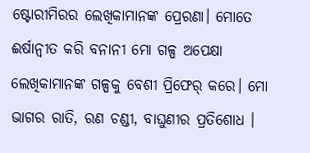ଷ୍ଟୋରୀମିରର ଲେଖିକାମାନଙ୍କ ପ୍ରେରଣା। ମୋତେ ଈର୍ଷାନ୍ୱୀତ କରି ବନାନୀ ମୋ ଗଳ୍ପ ଅପେକ୍ଷା ଲେଖିକାମାନଙ୍କ ଗଳ୍ପକୁ ବେଶୀ ପ୍ରିଫେର୍ କରେ। ମୋ ଭାଗର ରାତି, ରଣ ଚଣ୍ଡୀ, ବାଘୁଣୀର ପ୍ରତିଶୋଧ ।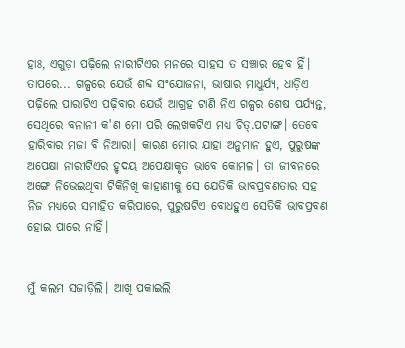ହାଃ, ଏଗୁଡ଼ା ପଢ଼ିଲେ ନାରୀଟିଏର ମନରେ ସାହସ ତ ସଞ୍ଚାର ହେବ ହିଁ। ତାପରେ... ଗଳ୍ପରେ ଯେଉଁ ଶବ୍ଦ ସଂଯୋଜନା, ଭାଷାର ମାଧୁର୍ଯ୍ୟ, ଧାଡ଼ିଏ ପଢ଼ିଲେ ପାରାଟିଏ ପଢ଼ିବାର ଯେଉଁ ଆଗ୍ରହ ଟାଣି ନିଏ ଗଳ୍ପର ଶେଷ ପର୍ଯ୍ୟନ୍ତ, ସେଥିରେ ବନାନୀ କ'ଣ ମୋ ପରି ଲେଖକଟିଏ ମଧ୍ୟ ଚିତ୍.ପଟାଙ୍ଗ। ତେବେ ହାରିବାର ମଜା ବି ନିଆରା। କାରଣ ମୋର ଯାହା ଅନୁମାନ ହୁଏ, ପୁରୁଷଙ୍କ ଅପେକ୍ଷା ନାରୀଟିଏର ହୃଦୟ ଅପେକ୍ଷାକୃତ ଭାବେ କୋମଳ। ତା ଜୀବନରେ ଅଙ୍ଗେ ନିଭେଇଥିବା ଟିକିନିଖି କାହାଣୀକୁ ସେ ଯେତିକି ଭାବପ୍ରବଣତାର ସହ ନିଜ ମଧ୍ୟରେ ସମାହିତ କରିପାରେ, ପୁରୁଷଟିଏ ବୋଧହୁଏ ସେତିକି ଭାବପ୍ରବଣ ହୋଇ ପାରେ ନାହିଁ।


ମୁଁ କଲମ ସଜାଡ଼ିଲି। ଆଖି ପକାଇଲି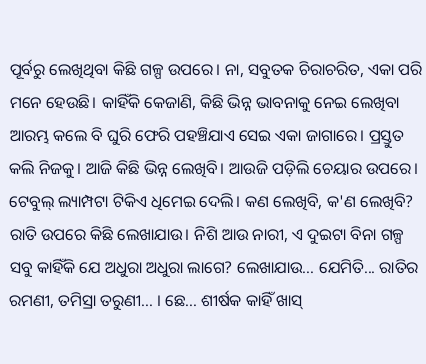ପୂର୍ବରୁ ଲେଖିଥିବା କିଛି ଗଳ୍ପ ଉପରେ। ନା, ସବୁତକ ଚିରାଚରିତ, ଏକା ପରି ମନେ ହେଉଛି। କାହିଁକି କେଜାଣି, କିଛି ଭିନ୍ନ ଭାବନାକୁ ନେଇ ଲେଖିବା ଆରମ୍ଭ କଲେ ବି ଘୁରି ଫେରି ପହଞ୍ଚିଯାଏ ସେଇ ଏକା ଜାଗାରେ। ପ୍ରସ୍ତୁତ କଲି ନିଜକୁ। ଆଜି କିଛି ଭିନ୍ନ ଲେଖିବି। ଆଉଜି ପଡ଼ିଲି ଚେୟାର ଉପରେ। ଟେବୁଲ୍ ଲ୍ୟାମ୍ପଟା ଟିକିଏ ଧିମେଇ ଦେଲି। କଣ ଲେଖିବି, କ'ଣ ଲେଖିବି? ରାତି ଉପରେ କିଛି ଲେଖାଯାଉ। ନିଶି ଆଉ ନାରୀ, ଏ ଦୁଇଟା ବିନା ଗଳ୍ପ ସବୁ କାହିଁକି ଯେ ଅଧୁରା ଅଧୁରା ଲାଗେ? ଲେଖାଯାଉ... ଯେମିତି... ରାତିର ରମଣୀ, ତମିସ୍ରା ତରୁଣୀ... । ଛେ... ଶୀର୍ଷକ କାହିଁ ଖାସ୍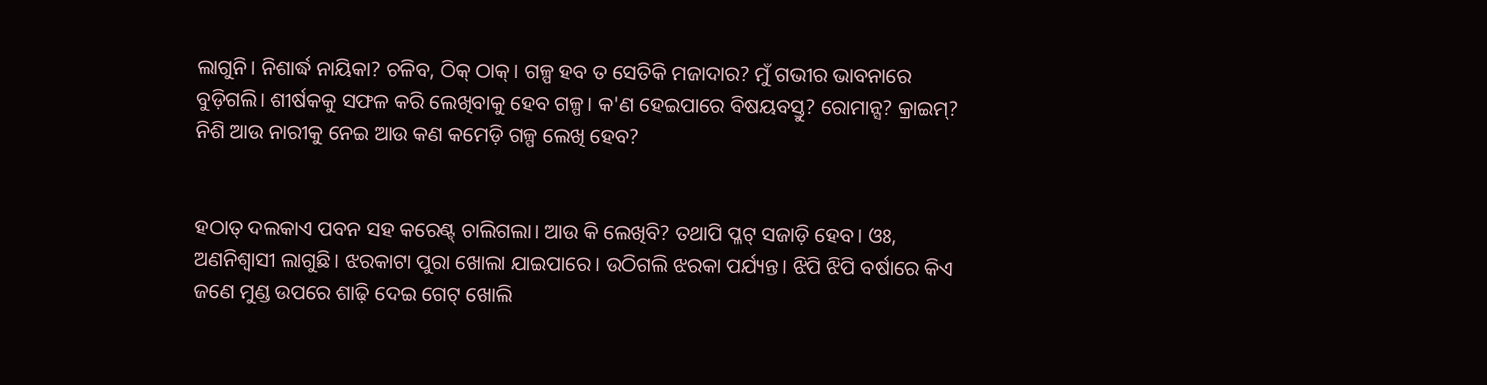ଲାଗୁନି। ନିଶାର୍ଦ୍ଧ ନାୟିକା? ଚଳିବ, ଠିକ୍ ଠାକ୍। ଗଳ୍ପ ହବ ତ ସେତିକି ମଜାଦାର? ମୁଁ ଗଭୀର ଭାବନାରେ ବୁଡ଼ିଗଲି। ଶୀର୍ଷକକୁ ସଫଳ କରି ଲେଖିବାକୁ ହେବ ଗଳ୍ପ। କ'ଣ ହେଇପାରେ ବିଷୟବସ୍ତୁ? ରୋମାନ୍ସ? କ୍ରାଇମ୍? ନିଶି ଆଉ ନାରୀକୁ ନେଇ ଆଉ କଣ କମେଡ଼ି ଗଳ୍ପ ଲେଖି ହେବ?


ହଠାତ୍ ଦଲକାଏ ପବନ ସହ କରେଣ୍ଟ୍ ଚାଲିଗଲା। ଆଉ କି ଲେଖିବି? ତଥାପି ପ୍ଳଟ୍ ସଜାଡ଼ି ହେବ। ଓଃ, ଅଣନିଶ୍ୱାସୀ ଲାଗୁଛି। ଝରକାଟା ପୁରା ଖୋଲା ଯାଇପାରେ। ଉଠିଗଲି ଝରକା ପର୍ଯ୍ୟନ୍ତ। ଝିପି ଝିପି ବର୍ଷାରେ କିଏ ଜଣେ ମୁଣ୍ଡ ଉପରେ ଶାଢ଼ି ଦେଇ ଗେଟ୍ ଖୋଲି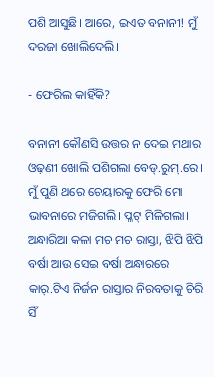ପଶି ଆସୁଛି। ଆରେ, ଇଏତ ବନାନୀ! ମୁଁ ଦରଜା ଖୋଲିଦେଲି।

- ଫେରିଲ କାହିଁକି?

ବନାନୀ କୌଣସି ଉତ୍ତର ନ ଦେଇ ମଥାର ଓଢ଼ଣୀ ଖୋଲି ପଶିଗଲା ବେଡ୍.ରୁମ୍.ରେ। ମୁଁ ପୁଣି ଥରେ ଚେୟାରକୁ ଫେରି ମୋ ଭାବନାରେ ମଜିଗଲି। ପ୍ଳଟ୍ ମିଳିଗଲା। ଅନ୍ଧାରିଆ କଳା ମଚ ମଚ ରାସ୍ତା, ଝିପି ଝିପି ବର୍ଷା ଆଉ ସେଇ ବର୍ଷା ଅନ୍ଧାରରେ କାର୍.ଟିଏ ନିର୍ଜନ ରାସ୍ତାର ନିରବତାକୁ ଚିରି ସିଁ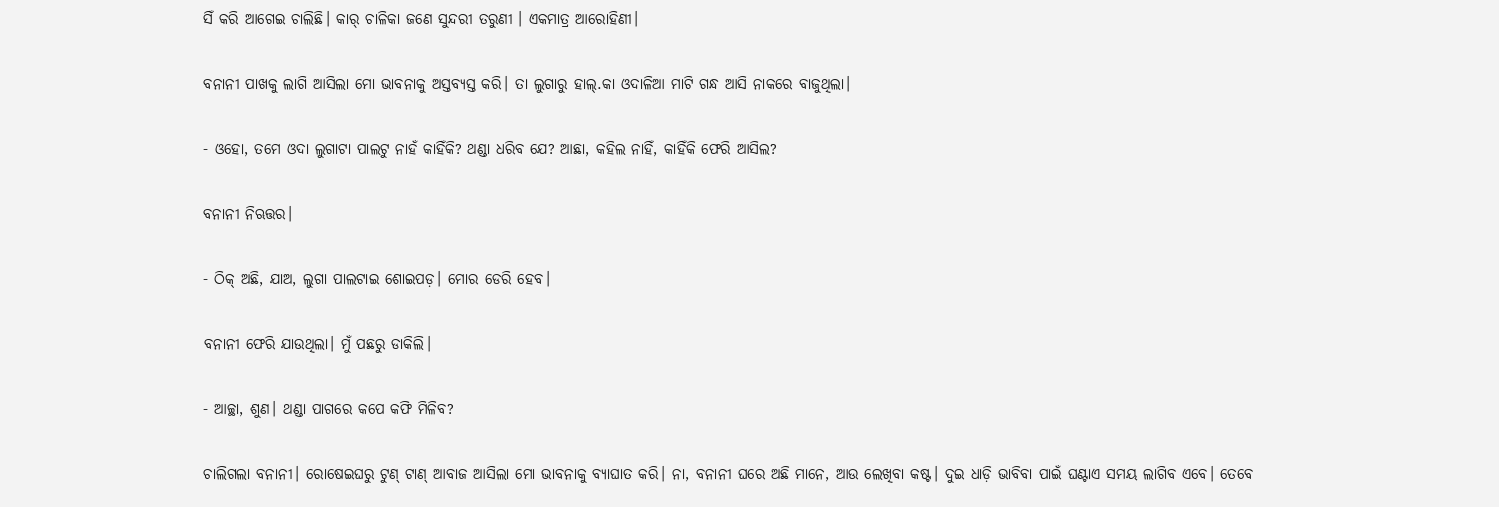ସିଁ କରି ଆଗେଇ ଚାଲିଛି। କାର୍ ଚାଳିକା ଜଣେ ସୁନ୍ଦରୀ ତରୁଣୀ । ଏକମାତ୍ର ଆରୋହିଣୀ।

ବନାନୀ ପାଖକୁ ଲାଗି ଆସିଲା ମୋ ଭାବନାକୁ ଅସ୍ତବ୍ୟସ୍ତ କରି। ତା ଲୁଗାରୁ ହାଲ୍.କା ଓଦାଳିଆ ମାଟି ଗନ୍ଧ ଆସି ନାକରେ ବାଜୁଥିଲା।

- ଓହୋ, ତମେ ଓଦା ଲୁଗାଟା ପାଲଟୁ ନାହଁ କାହିଁକି? ଥଣ୍ଡା ଧରିବ ଯେ? ଆଛା, କହିଲ ନାହିଁ, କାହିଁକି ଫେରି ଆସିଲ?

ବନାନୀ ନିଋତ୍ତର।

- ଠିକ୍ ଅଛି, ଯାଅ, ଲୁଗା ପାଲଟାଇ ଶୋଇପଡ଼। ମୋର ଡେରି ହେବ।

ବନାନୀ ଫେରି ଯାଉଥିଲା। ମୁଁ ପଛରୁ ଡାକିଲି।

- ଆଚ୍ଛା, ଶୁଣ। ଥଣ୍ଡା ପାଗରେ କପେ କଫି ମିଳିବ?

ଚାଲିଗଲା ବନାନୀ। ରୋଷେଇଘରୁ ଟୁଣ୍ ଟାଣ୍ ଆବାଜ ଆସିଲା ମୋ ଭାବନାକୁ ବ୍ୟାଘାତ କରି। ନା, ବନାନୀ ଘରେ ଅଛି ମାନେ, ଆଉ ଲେଖିବା କଷ୍ଟ। ଦୁଇ ଧାଡ଼ି ଭାବିବା ପାଇଁ ଘଣ୍ଟାଏ ସମୟ ଲାଗିବ ଏବେ। ତେବେ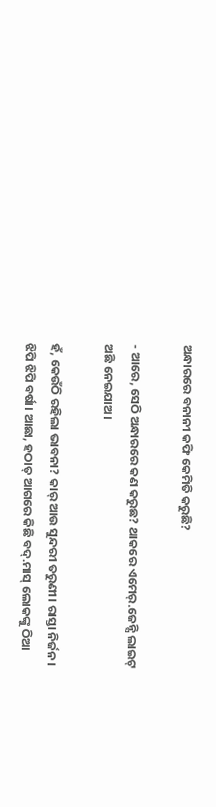ଅନ୍ଧାରରେ ବନାନୀ କଫି କେମିତି କରୁଛି?

- ଆରେ, ସେଠି ଅନ୍ଧାରରେ କଣ କରୁଛ? ଥାକରେ ଏମେର୍.ଜେନ୍ସି ଲାଇଟ୍ ଅଛି ନେଇଯାଅ।

ହଁ, କେଉଁଠି ରହିଲା ଭାବନା? କାର୍ ଆଉ ସୁନ୍ଦରୀ ତରୁଣୀ। ରାସ୍ତା ନିର୍ଜନ। ଝିପି ଝିପି ବର୍ଷା। ଆଛା, ହଠାତ୍ ଆଗରେ କିଛି ବଦ୍.ମାସ୍ ଲୋକଙ୍କୁ ଠିଆ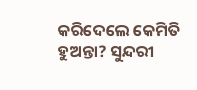କରିଦେଲେ କେମିତି ହୁଅନ୍ତା? ସୁନ୍ଦରୀ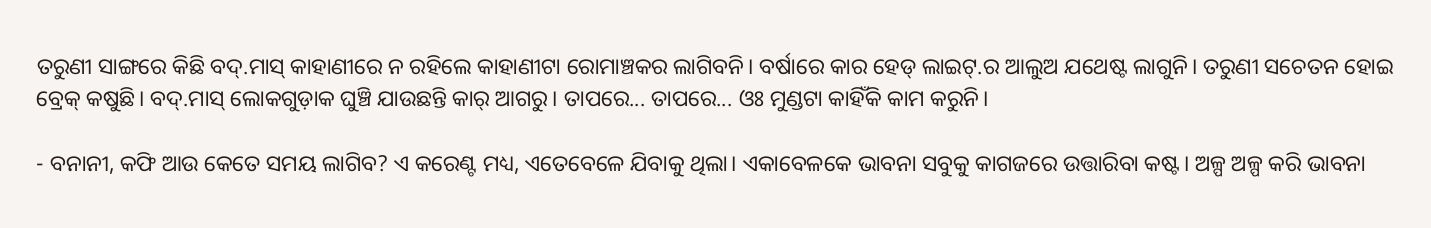ତରୁଣୀ ସାଙ୍ଗରେ କିଛି ବଦ୍.ମାସ୍ କାହାଣୀରେ ନ ରହିଲେ କାହାଣୀଟା ରୋମାଞ୍ଚକର ଲାଗିବନି। ବର୍ଷାରେ କାର ହେଡ୍ ଲାଇଟ୍.ର ଆଲୁଅ ଯଥେଷ୍ଟ ଲାଗୁନି। ତରୁଣୀ ସଚେତନ ହୋଇ ବ୍ରେକ୍ କଷୁଛି। ବଦ୍.ମାସ୍ ଲୋକଗୁଡ଼ାକ ଘୁଞ୍ଚି ଯାଉଛନ୍ତି କାର୍ ଆଗରୁ। ତାପରେ... ତାପରେ... ଓଃ ମୁଣ୍ଡଟା କାହିଁକି କାମ କରୁନି।

- ବନାନୀ, କଫି ଆଉ କେତେ ସମୟ ଲାଗିବ? ଏ କରେଣ୍ଟ ମଧ୍ୟ, ଏତେବେଳେ ଯିବାକୁ ଥିଲା। ଏକାବେଳକେ ଭାବନା ସବୁକୁ କାଗଜରେ ଉତ୍ତାରିବା କଷ୍ଟ। ଅଳ୍ପ ଅଳ୍ପ କରି ଭାବନା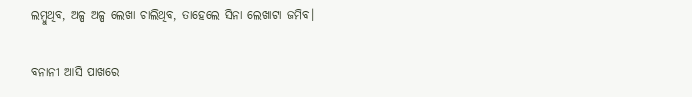ଲମ୍ବୁଥିବ, ଅଳ୍ପ ଅଳ୍ପ ଲେଖା ଚାଲିଥିବ, ତାହେଲେ ସିନା ଲେଖାଟା ଜମିବ।

ବନାନୀ ଆସି ପାଖରେ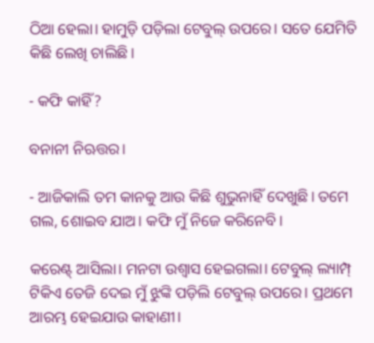ଠିଆ ହେଲା। ହାମୁଡ଼ି ପଡ଼ିଲା ଟେବୁଲ୍ ଉପରେ। ସତେ ଯେମିତି କିଛି ଲେଖି ଚାଲିଛି।

- କଫି କାହିଁ?

ବନାନୀ ନିଋତ୍ତର।

- ଆଜିକାଲି ତମ କାନକୁ ଆଉ କିଛି ଶୁଭୁନାହିଁ ଦେଖୁଛି। ତମେ ଗଲ, ଶୋଇବ ଯାଅ। କଫି ମୁଁ ନିଜେ କରିନେବି।

କରେଣ୍ଟ୍ ଆସିଲା। ମନଟା ଉଶ୍ୱାସ ହେଇଗଲା। ଟେବୁଲ୍ ଲ୍ୟାମ୍ପ୍ ଟିକିଏ ତେଜି ଦେଇ ମୁଁ ଝୁଙ୍କି ପଡ଼ିଲି ଟେବୁଲ୍ ଉପରେ। ପ୍ରଥମେ ଆରମ୍ଭ ହେଇଯାଉ କାହାଣୀ।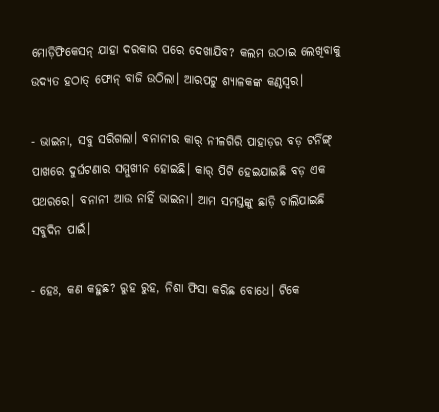ମୋଡ଼ିଫିକେସନ୍ ଯାହା ଦରକାର ପରେ ଦେଖାଯିବ? କଲମ ଉଠାଇ ଲେଖିବାକୁ ଉଦ୍ୟତ ହଠାତ୍ ଫୋନ୍ ବାଜି ଉଠିଲା। ଆରପଟୁ ଶ୍ୟାଳକଙ୍କ କଣ୍ଠସ୍ୱର।

- ଭାଇନା, ସବୁ ସରିଗଲା। ବନାନୀର କାର୍ ନୀଳଗିରି ପାହାଡ଼ର ବଡ଼ ଟର୍ନିଙ୍ଗ୍ ପାଖରେ ଦୁର୍ଘଟଣାର ସମ୍ମୁଖୀନ ହୋଇଛି। କାର୍ ପିଟି ହେଇଯାଇଛି ବଡ଼ ଏକ ପଥରରେ। ବନାନୀ ଆଉ ନାହିଁ ଭାଇନା। ଆମ ସମସ୍ତଙ୍କୁ ଛାଡ଼ି ଚାଲିଯାଇଛି ସବୁଦିନ ପାଇଁ।

- ହେଃ, କଣ କହୁଛ? ରୁହ ରୁହ, ନିଶା ଫିସା କରିଛ ବୋଧେ। ଟିକେ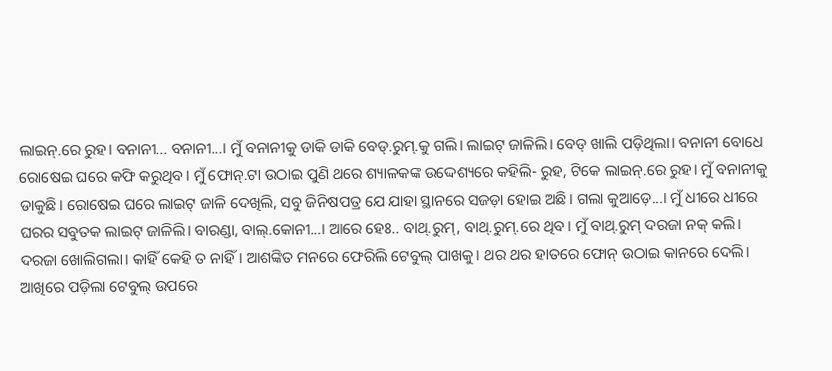ଲାଇନ୍.ରେ ରୁହ। ବନାନୀ... ବନାନୀ...। ମୁଁ ବନାନୀକୁ ଡାକି ଡାକି ବେଡ୍.ରୁମ୍.କୁ ଗଲି। ଲାଇଟ୍ ଜାଳିଲି। ବେଡ୍ ଖାଲି ପଡ଼ିଥିଲା। ବନାନୀ ବୋଧେ ରୋଷେଇ ଘରେ କଫି କରୁଥିବ। ମୁଁ ଫୋନ୍.ଟା ଉଠାଇ ପୁଣି ଥରେ ଶ୍ୟାଳକଙ୍କ ଉଦ୍ଦେଶ୍ୟରେ କହିଲି- ରୁହ, ଟିକେ ଲାଇନ୍.ରେ ରୁହ। ମୁଁ ବନାନୀକୁ ଡାକୁଛି। ରୋଷେଇ ଘରେ ଲାଇଟ୍ ଜାଳି ଦେଖିଲି, ସବୁ ଜିନିଷପତ୍ର ଯେ ଯାହା ସ୍ଥାନରେ ସଜଡ଼ା ହୋଇ ଅଛି। ଗଲା କୁଆଡ଼େ...। ମୁଁ ଧୀରେ ଧୀରେ ଘରର ସବୁତକ ଲାଇଟ୍ ଜାଳିଲି। ବାରଣ୍ଡା, ବାଲ୍.କୋନୀ...। ଆରେ ହେଃ.. ବାଥ୍.ରୁମ୍, ବାଥ୍.ରୁମ୍.ରେ ଥିବ। ମୁଁ ବାଥ୍.ରୁମ୍ ଦରଜା ନକ୍ କଲି। ଦରଜା ଖୋଲିଗଲା। କାହିଁ କେହି ତ ନାହିଁ। ଆଶଙ୍କିତ ମନରେ ଫେରିଲି ଟେବୁଲ୍ ପାଖକୁ। ଥର ଥର ହାତରେ ଫୋନ୍ ଉଠାଇ କାନରେ ଦେଲି। ଆଖିରେ ପଡ଼ିଲା ଟେବୁଲ୍ ଉପରେ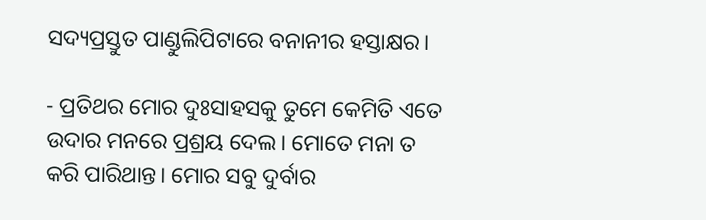ସଦ୍ୟପ୍ରସ୍ତୁତ ପାଣ୍ଡୁଲିପିଟାରେ ବନାନୀର ହସ୍ତାକ୍ଷର।

- ପ୍ରତିଥର ମୋର ଦୁଃସାହସକୁ ତୁମେ କେମିତି ଏତେ ଉଦାର ମନରେ ପ୍ରଶ୍ରୟ ଦେଲ। ମୋତେ ମନା ତ କରି ପାରିଥାନ୍ତ। ମୋର ସବୁ ଦୁର୍ବାର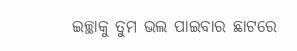ଇଚ୍ଛାକୁ ତୁମ ଭଲ ପାଇବାର ଛାଟରେ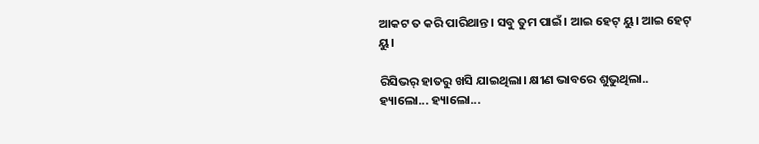ଆକଟ ତ କରି ପାରିଥାନ୍ତ। ସବୁ ତୁମ ପାଇଁ। ଆଇ ହେଟ୍ ୟୁ। ଆଇ ହେଟ୍ ୟୁ।

ରିସିଭର୍ ହାତରୁ ଖସି ଯାଇଥିଲା। କ୍ଷୀଣ ଭାବରେ ଶୁଭୁଥିଲା.. ହ୍ୟାଲୋ... ହ୍ୟାଲୋ...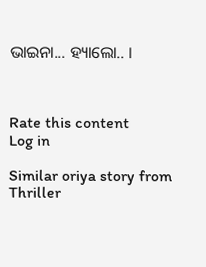ଭାଇନା... ହ୍ୟାଲୋ.. ।



Rate this content
Log in

Similar oriya story from Thriller